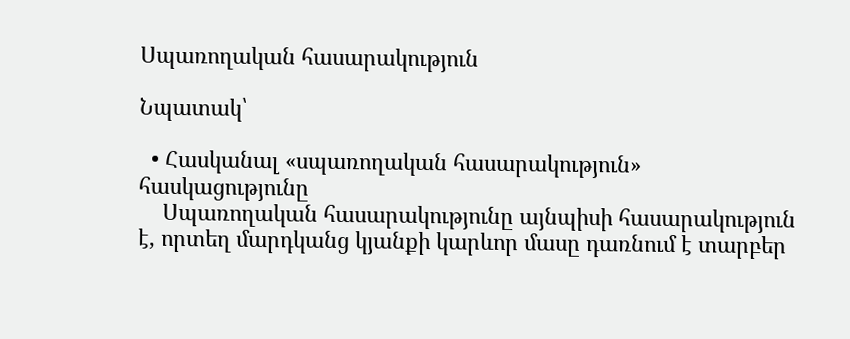Սպառողական հասարակություն

Նպատակ՝

  • Հասկանալ «սպառողական հասարակություն» հասկացությունը
    Սպառողական հասարակությունը այնպիսի հասարակություն է, որտեղ մարդկանց կյանքի կարևոր մասը դառնում է տարբեր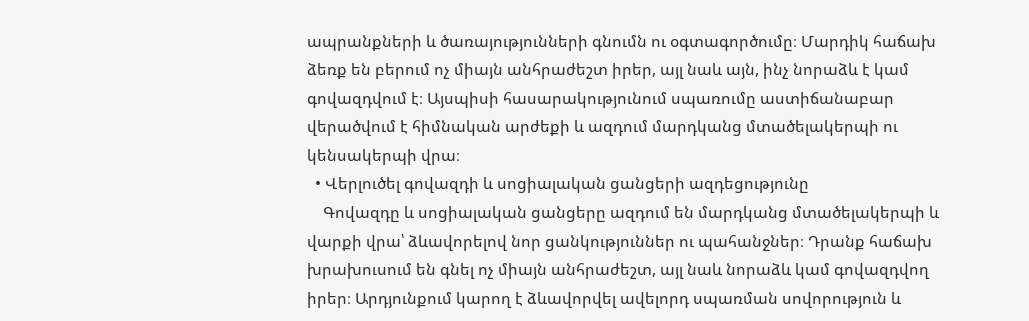ապրանքների և ծառայությունների գնումն ու օգտագործումը։ Մարդիկ հաճախ ձեռք են բերում ոչ միայն անհրաժեշտ իրեր, այլ նաև այն, ինչ նորաձև է կամ գովազդվում է։ Այսպիսի հասարակությունում սպառումը աստիճանաբար վերածվում է հիմնական արժեքի և ազդում մարդկանց մտածելակերպի ու կենսակերպի վրա։
  • Վերլուծել գովազդի և սոցիալական ցանցերի ազդեցությունը
    Գովազդը և սոցիալական ցանցերը ազդում են մարդկանց մտածելակերպի և վարքի վրա՝ ձևավորելով նոր ցանկություններ ու պահանջներ։ Դրանք հաճախ խրախուսում են գնել ոչ միայն անհրաժեշտ, այլ նաև նորաձև կամ գովազդվող իրեր։ Արդյունքում կարող է ձևավորվել ավելորդ սպառման սովորություն և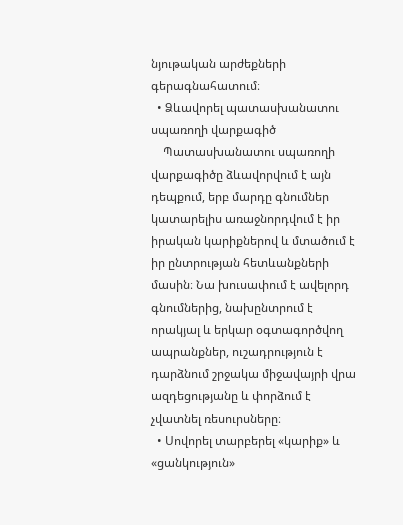նյութական արժեքների գերագնահատում։
  • Ձևավորել պատասխանատու սպառողի վարքագիծ
    Պատասխանատու սպառողի վարքագիծը ձևավորվում է այն դեպքում, երբ մարդը գնումներ կատարելիս առաջնորդվում է իր իրական կարիքներով և մտածում է իր ընտրության հետևանքների մասին։ Նա խուսափում է ավելորդ գնումներից, նախընտրում է որակյալ և երկար օգտագործվող ապրանքներ, ուշադրություն է դարձնում շրջակա միջավայրի վրա ազդեցությանը և փորձում է չվատնել ռեսուրսները։
  • Սովորել տարբերել «կարիք» և «ցանկություն»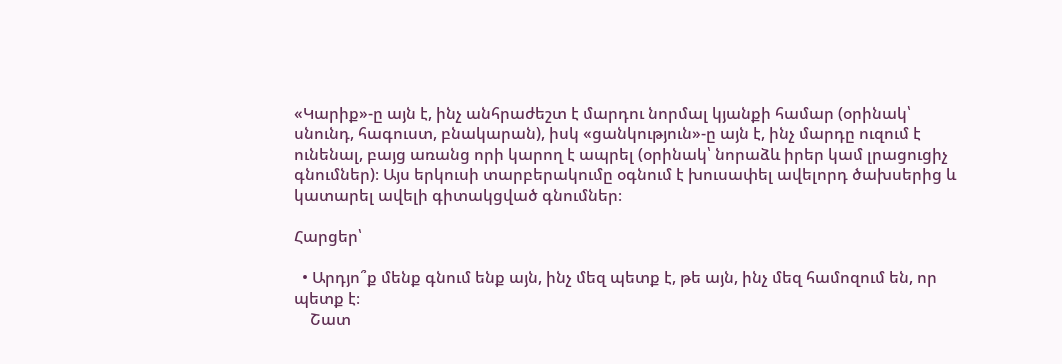«Կարիք»-ը այն է, ինչ անհրաժեշտ է մարդու նորմալ կյանքի համար (օրինակ՝ սնունդ, հագուստ, բնակարան), իսկ «ցանկություն»-ը այն է, ինչ մարդը ուզում է ունենալ, բայց առանց որի կարող է ապրել (օրինակ՝ նորաձև իրեր կամ լրացուցիչ գնումներ)։ Այս երկուսի տարբերակումը օգնում է խուսափել ավելորդ ծախսերից և կատարել ավելի գիտակցված գնումներ։

Հարցեր՝

  • Արդյո՞ք մենք գնում ենք այն, ինչ մեզ պետք է, թե այն, ինչ մեզ համոզում են, որ պետք է։
    Շատ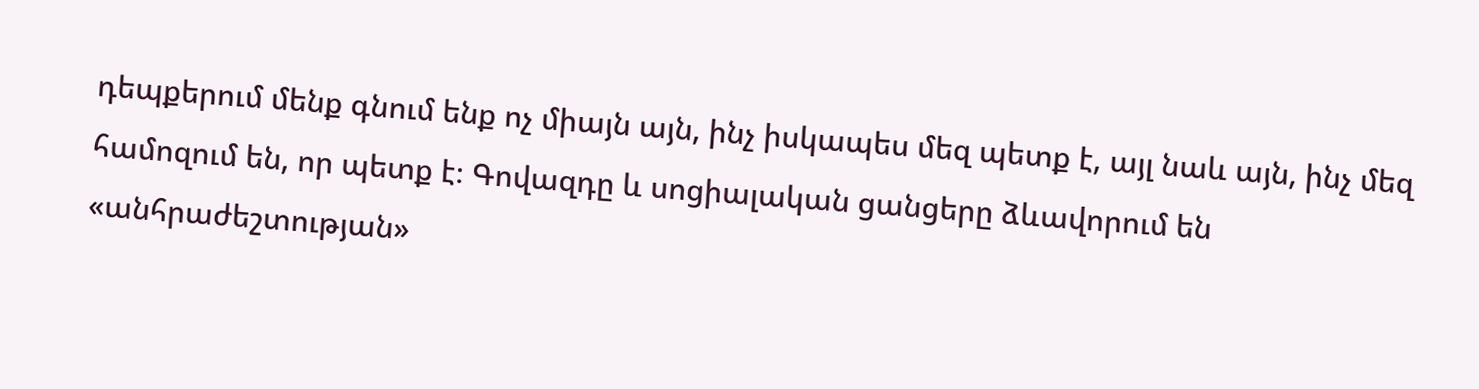դեպքերում մենք գնում ենք ոչ միայն այն, ինչ իսկապես մեզ պետք է, այլ նաև այն, ինչ մեզ համոզում են, որ պետք է։ Գովազդը և սոցիալական ցանցերը ձևավորում են «անհրաժեշտության»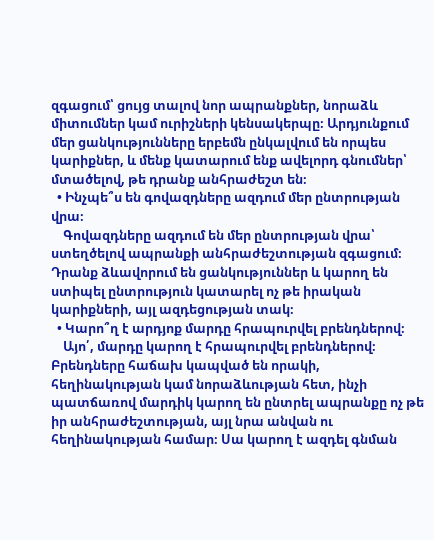զգացում՝ ցույց տալով նոր ապրանքներ, նորաձև միտումներ կամ ուրիշների կենսակերպը։ Արդյունքում մեր ցանկությունները երբեմն ընկալվում են որպես կարիքներ, և մենք կատարում ենք ավելորդ գնումներ՝ մտածելով, թե դրանք անհրաժեշտ են։
  • Ինչպե՞ս են գովազդները ազդում մեր ընտրության վրա։
    Գովազդները ազդում են մեր ընտրության վրա՝ ստեղծելով ապրանքի անհրաժեշտության զգացում։ Դրանք ձևավորում են ցանկություններ և կարող են ստիպել ընտրություն կատարել ոչ թե իրական կարիքների, այլ ազդեցության տակ։
  • Կարո՞ղ է արդյոք մարդը հրապուրվել բրենդներով։
    Այո՛, մարդը կարող է հրապուրվել բրենդներով։ Բրենդները հաճախ կապված են որակի, հեղինակության կամ նորաձևության հետ, ինչի պատճառով մարդիկ կարող են ընտրել ապրանքը ոչ թե իր անհրաժեշտության, այլ նրա անվան ու հեղինակության համար։ Սա կարող է ազդել գնման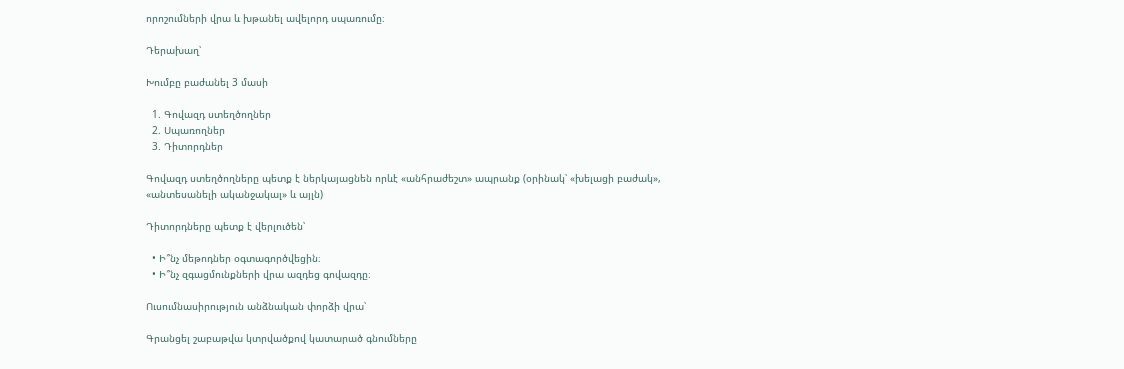որոշումների վրա և խթանել ավելորդ սպառումը։

Դերախաղ՝

Խումբը բաժանել 3 մասի

  1. Գովազդ ստեղծողներ
  2. Սպառողներ
  3. Դիտորդներ

Գովազդ ստեղծողները պետք է ներկայացնեն որևէ «անհրաժեշտ» ապրանք (օրինակ՝ «խելացի բաժակ», «անտեսանելի ականջակալ» և այլն)

Դիտորդները պետք է վերլուծեն՝

  • Ի՞նչ մեթոդներ օգտագործվեցին։
  • Ի՞նչ զգացմունքների վրա ազդեց գովազդը։

Ուսումնասիրություն անձնական փորձի վրա՝

Գրանցել շաբաթվա կտրվածքով կատարած գնումները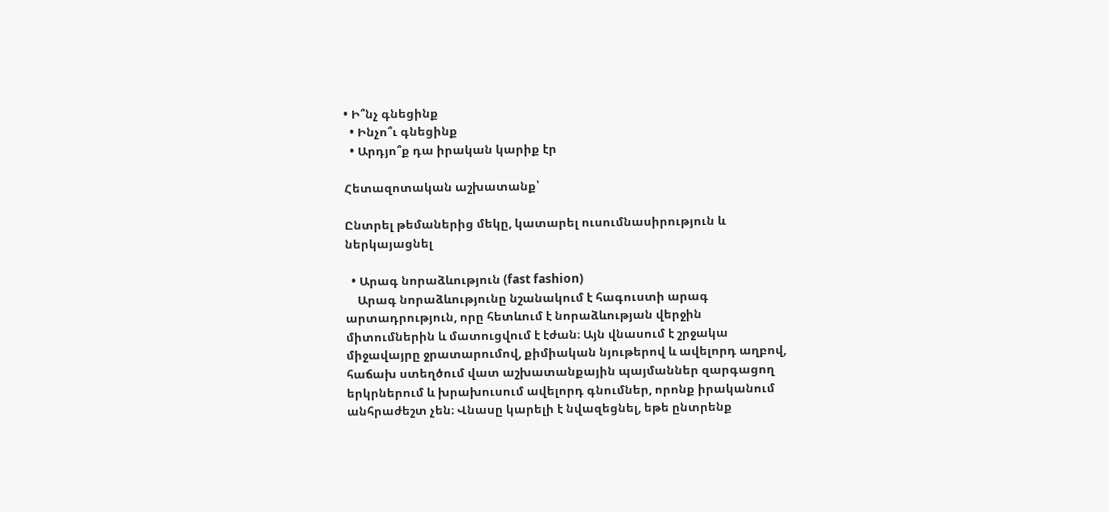• Ի՞նչ գնեցինք
  • Ինչո՞ւ գնեցինք
  • Արդյո՞ք դա իրական կարիք էր

Հետազոտական աշխատանք՝

Ընտրել թեմաներից մեկը, կատարել ուսումնասիրություն և ներկայացնել

  • Արագ նորաձևություն (fast fashion)
    Արագ նորաձևությունը նշանակում է հագուստի արագ արտադրություն, որը հետևում է նորաձևության վերջին միտումներին և մատուցվում է էժան։ Այն վնասում է շրջակա միջավայրը ջրատարումով, քիմիական նյութերով և ավելորդ աղբով, հաճախ ստեղծում վատ աշխատանքային պայմաններ զարգացող երկրներում և խրախուսում ավելորդ գնումներ, որոնք իրականում անհրաժեշտ չեն։ Վնասը կարելի է նվազեցնել, եթե ընտրենք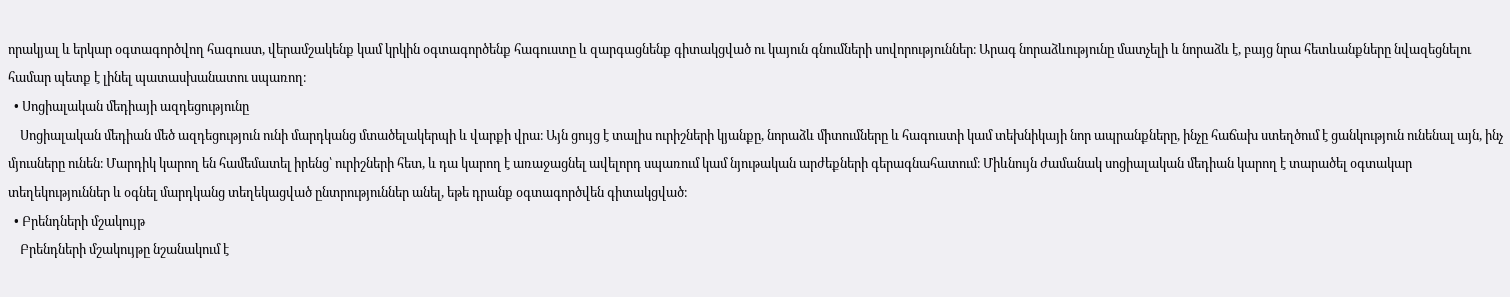որակյալ և երկար օգտագործվող հագուստ, վերամշակենք կամ կրկին օգտագործենք հագուստը և զարգացնենք գիտակցված ու կայուն գնումների սովորություններ։ Արագ նորաձևությունը մատչելի և նորաձև է, բայց նրա հետևանքները նվազեցնելու համար պետք է լինել պատասխանատու սպառող։
  • Սոցիալական մեդիայի ազդեցությունը
    Սոցիալական մեդիան մեծ ազդեցություն ունի մարդկանց մտածելակերպի և վարքի վրա։ Այն ցույց է տալիս ուրիշների կյանքը, նորաձև միտումները և հագուստի կամ տեխնիկայի նոր ապրանքները, ինչը հաճախ ստեղծում է ցանկություն ունենալ այն, ինչ մյուսները ունեն։ Մարդիկ կարող են համեմատել իրենց՝ ուրիշների հետ, և դա կարող է առաջացնել ավելորդ սպառում կամ նյութական արժեքների գերագնահատում։ Միևնույն ժամանակ սոցիալական մեդիան կարող է տարածել օգտակար տեղեկություններ և օգնել մարդկանց տեղեկացված ընտրություններ անել, եթե դրանք օգտագործվեն գիտակցված։
  • Բրենդների մշակույթ
    Բրենդների մշակույթը նշանակում է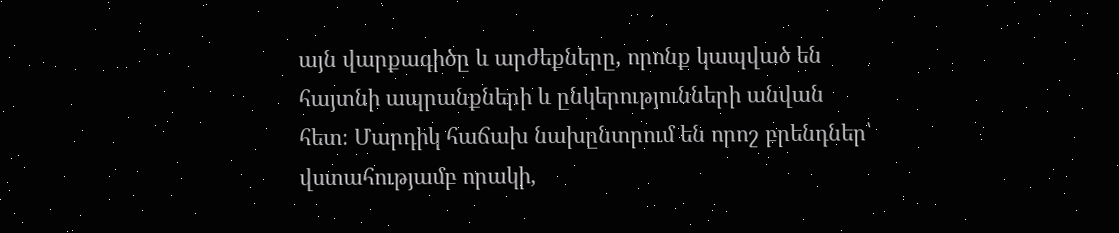այն վարքագիծը և արժեքները, որոնք կապված են հայտնի ապրանքների և ընկերությունների անվան հետ։ Մարդիկ հաճախ նախընտրում են որոշ բրենդներ՝ վստահությամբ որակի,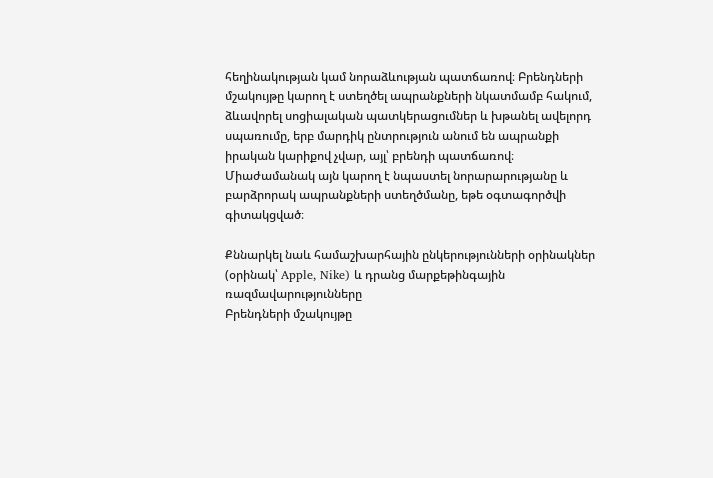հեղինակության կամ նորաձևության պատճառով։ Բրենդների մշակույթը կարող է ստեղծել ապրանքների նկատմամբ հակում, ձևավորել սոցիալական պատկերացումներ և խթանել ավելորդ սպառումը, երբ մարդիկ ընտրություն անում են ապրանքի իրական կարիքով չվար, այլ՝ բրենդի պատճառով։ Միաժամանակ այն կարող է նպաստել նորարարությանը և բարձրորակ ապրանքների ստեղծմանը, եթե օգտագործվի գիտակցված։

Քննարկել նաև համաշխարհային ընկերությունների օրինակներ (օրինակ՝ Apple, Nike) և դրանց մարքեթինգային ռազմավարությունները
Բրենդների մշակույթը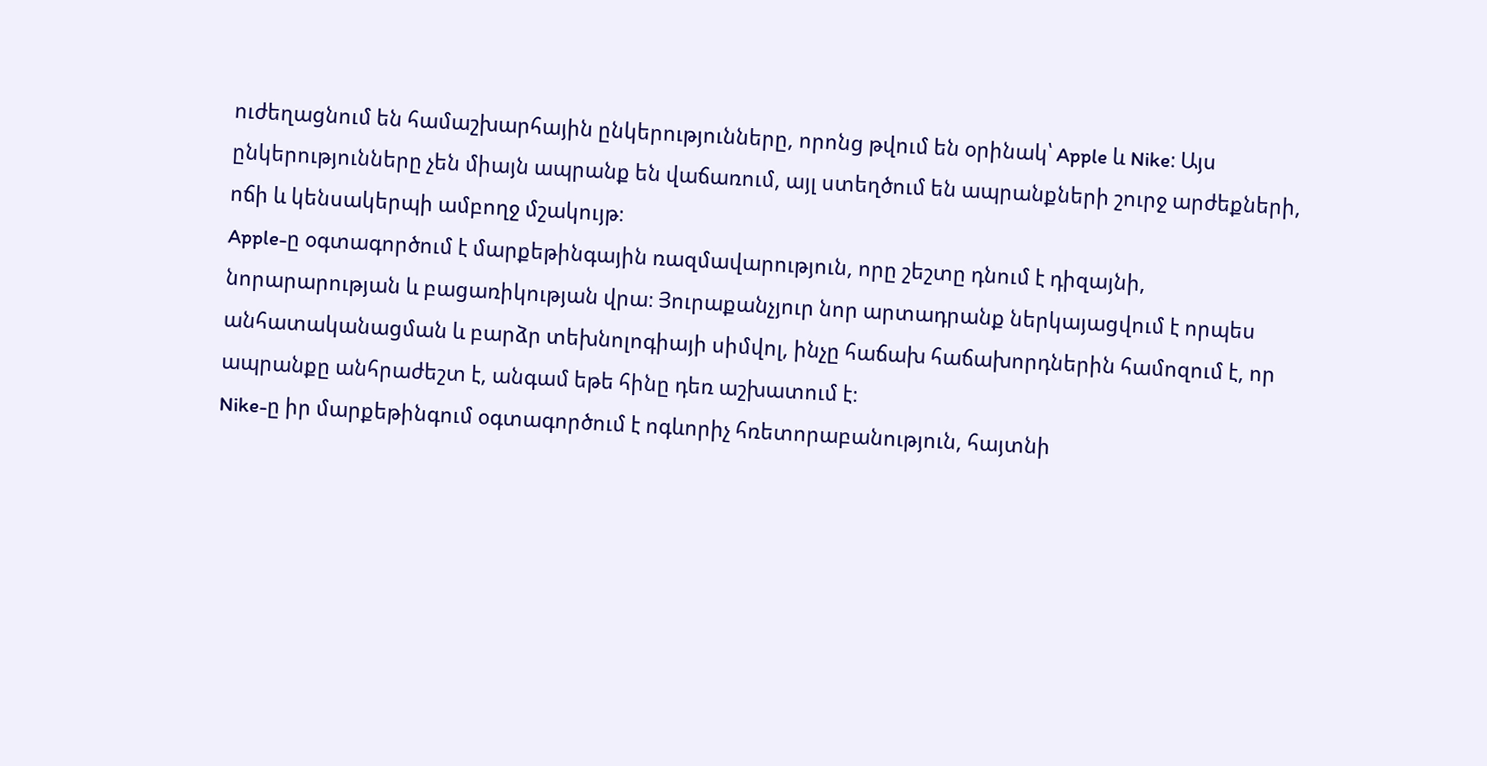ուժեղացնում են համաշխարհային ընկերությունները, որոնց թվում են օրինակ՝ Apple և Nike։ Այս ընկերությունները չեն միայն ապրանք են վաճառում, այլ ստեղծում են ապրանքների շուրջ արժեքների, ոճի և կենսակերպի ամբողջ մշակույթ։
Apple-ը օգտագործում է մարքեթինգային ռազմավարություն, որը շեշտը դնում է դիզայնի, նորարարության և բացառիկության վրա։ Յուրաքանչյուր նոր արտադրանք ներկայացվում է որպես անհատականացման և բարձր տեխնոլոգիայի սիմվոլ, ինչը հաճախ հաճախորդներին համոզում է, որ ապրանքը անհրաժեշտ է, անգամ եթե հինը դեռ աշխատում է։
Nike-ը իր մարքեթինգում օգտագործում է ոգևորիչ հռետորաբանություն, հայտնի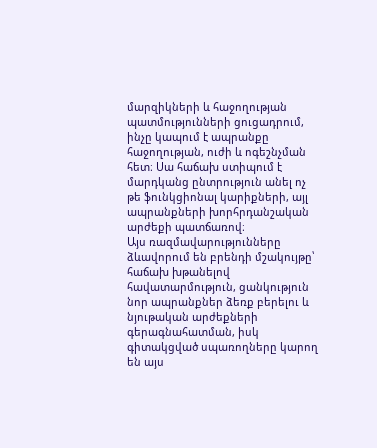մարզիկների և հաջողության պատմությունների ցուցադրում, ինչը կապում է ապրանքը հաջողության, ուժի և ոգեշնչման հետ։ Սա հաճախ ստիպում է մարդկանց ընտրություն անել ոչ թե ֆունկցիոնալ կարիքների, այլ ապրանքների խորհրդանշական արժեքի պատճառով։
Այս ռազմավարությունները ձևավորում են բրենդի մշակույթը՝ հաճախ խթանելով հավատարմություն, ցանկություն նոր ապրանքներ ձեռք բերելու և նյութական արժեքների գերագնահատման, իսկ գիտակցված սպառողները կարող են այս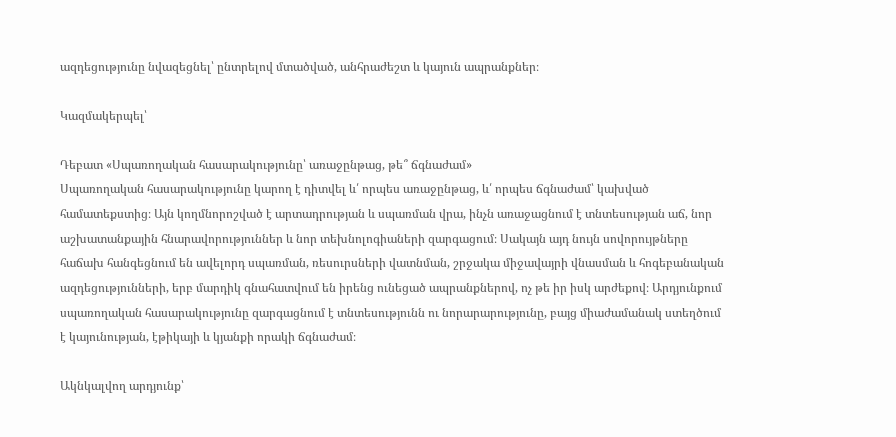ազդեցությունը նվազեցնել՝ ընտրելով մտածված, անհրաժեշտ և կայուն ապրանքներ։

Կազմակերպել՝

Դեբատ «Սպառողական հասարակությունը՝ առաջընթաց, թե՞ ճգնաժամ»
Սպառողական հասարակությունը կարող է դիտվել և՛ որպես առաջընթաց, և՛ որպես ճգնաժամ՝ կախված համատեքստից։ Այն կողմնորոշված է արտադրության և սպառման վրա, ինչն առաջացնում է տնտեսության աճ, նոր աշխատանքային հնարավորություններ և նոր տեխնոլոգիաների զարգացում։ Սակայն այդ նույն սովորույթները հաճախ հանգեցնում են ավելորդ սպառման, ռեսուրսների վատնման, շրջակա միջավայրի վնասման և հոգեբանական ազդեցությունների, երբ մարդիկ գնահատվում են իրենց ունեցած ապրանքներով, ոչ թե իր իսկ արժեքով։ Արդյունքում սպառողական հասարակությունը զարգացնում է տնտեսությունն ու նորարարությունը, բայց միաժամանակ ստեղծում է կայունության, էթիկայի և կյանքի որակի ճգնաժամ։

Ակնկալվող արդյունք՝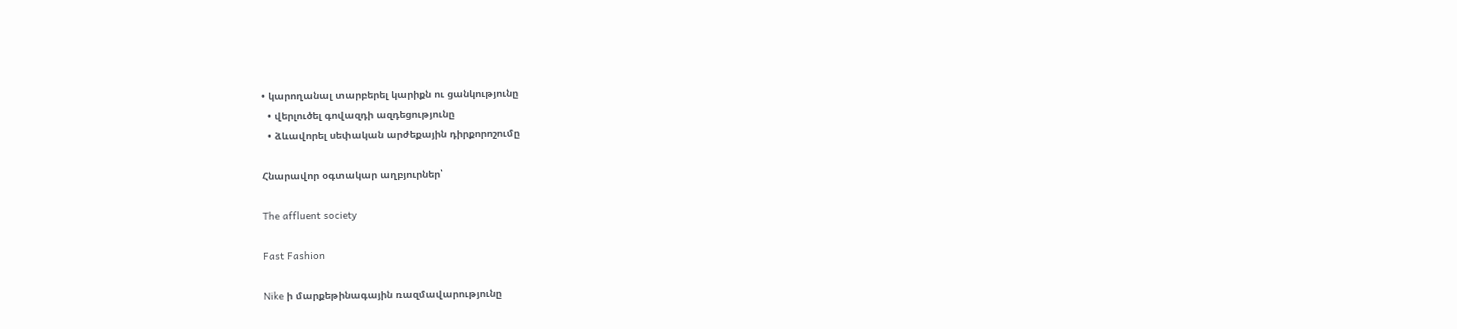• կարողանալ տարբերել կարիքն ու ցանկությունը
  • վերլուծել գովազդի ազդեցությունը
  • ձևավորել սեփական արժեքային դիրքորոշումը

Հնարավոր օգտակար աղբյուրներ՝

The affluent society

Fast Fashion

Nike ի մարքեթինագային ռազմավարությունը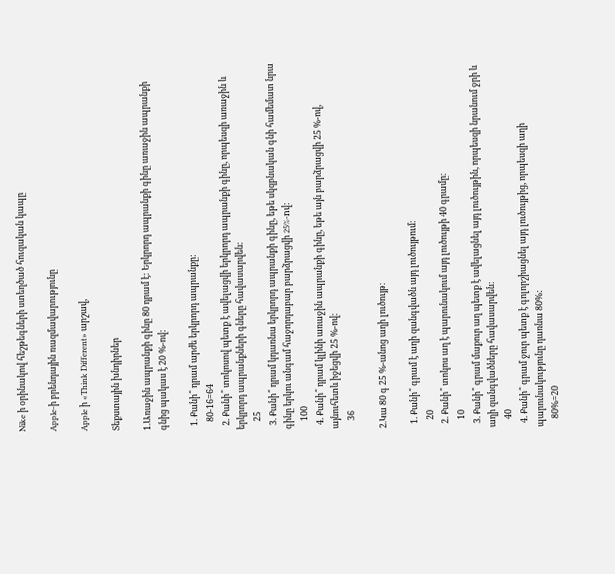Nike ի օրինակով հեշթեգների ստեղծած հուզական կապը

Apple-ի բրենդային ռազմավարությունը

Apple ի «Think Different» արշավ,

Տեքստային խնդիրներ

1.Առաջին ապրանքի գինը 80 դրամ է: Երկրորդ ապրանքի գինը առաջին ապրանքի գնից պակաս է 20 %-ով:

  1. Քանի՞ դրամ արժե երկրորդ ապրանքը:
    80-16=64
  2. Քանի՞ տոկոսով պետք է ավելացվի երկրորդ ապրանքի գինը, որպեսզի առաջին և երկրորդ ապրանքների գները հավասարվեն:
    25
  3. Քանի՞ դրամ կդառնա երկրորդ ապրանքի գինը, եթե սկզբնական գնի համեմատ նրա գինը երկու անգամ հաջորդաբար բարձրացվի 25%-nվ:
    100
  4. Քանի՞ դրամ կլինի առաջին ապրանքի գինը, եթե այն բարձրացվի 25 %-ով, այնուհետև իջեցվի 25 %-ով։
    36

2.Կա 80 գ 25 %-անոց աղի լուծույթ։

  1. Քանի՞ գրամ է աղի զանգվածն այդ լուծույթում։
    20
  2. Քանի՞ տոկոս աղ է պարունակում այդ լուծույթի 40 գրամը։
    10
  3. Քանի՞ գրամ մաքուր աղ պետք է ավելացնել այդ լուծույթին, որպեսզի նրանում ջրի և աղի զանգվածները հավասարվեն:
    40
  4. Քանի՞ գրամ ջուր պետք է գոլորշիացնել այդ լուծույթից, որպեսզի աղի պարունակությունը դառնա 80%:
    80%=20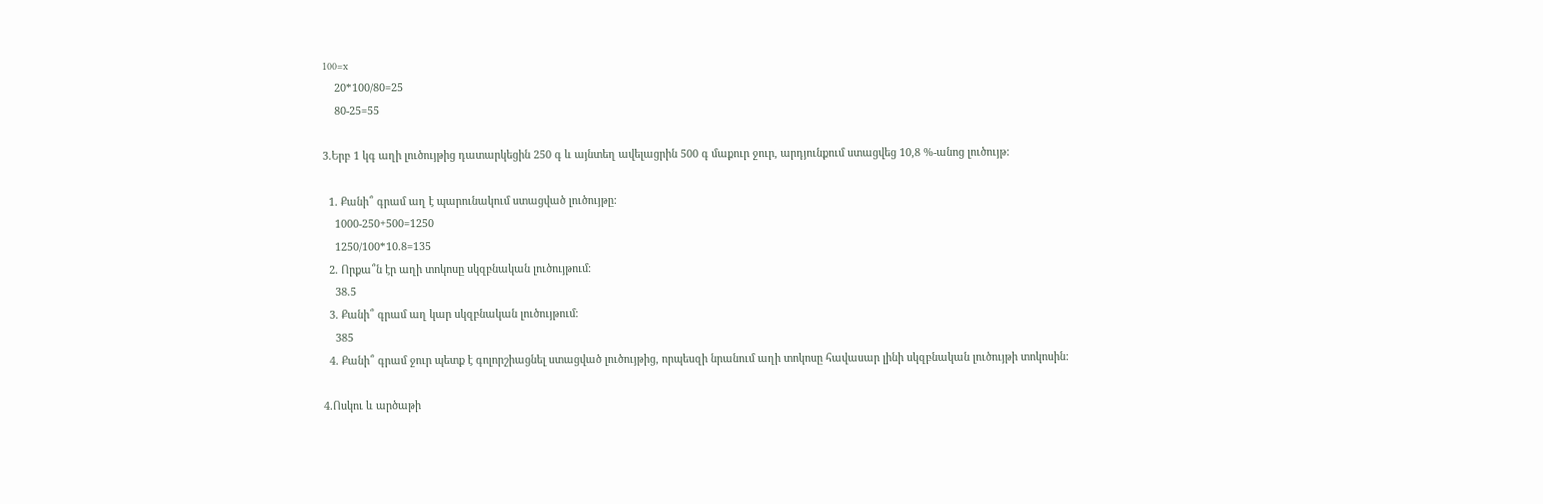100=x
    20*100/80=25
    80-25=55

3.Երբ 1 կգ աղի լուծույթից դատարկեցին 250 գ և այնտեղ ավելացրին 500 գ մաքուր ջուր, արդյունքում ստացվեց 10,8 %-անոց լուծույթ:

  1. Քանի՞ գրամ աղ է պարունակում ստացված լուծույթը:
    1000-250+500=1250
    1250/100*10.8=135
  2. Որքա՞ն էր աղի տոկոսը սկզբնական լուծույթում։
    38.5
  3. Քանի՞ գրամ աղ կար սկզբնական լուծույթում։
    385
  4. Քանի՞ գրամ ջուր պետք է գոլորշիացնել ստացված լուծույթից, որպեսզի նրանում աղի տոկոսը հավասար լինի սկզբնական լուծույթի տոկոսին:

4.Ոսկու և արծաթի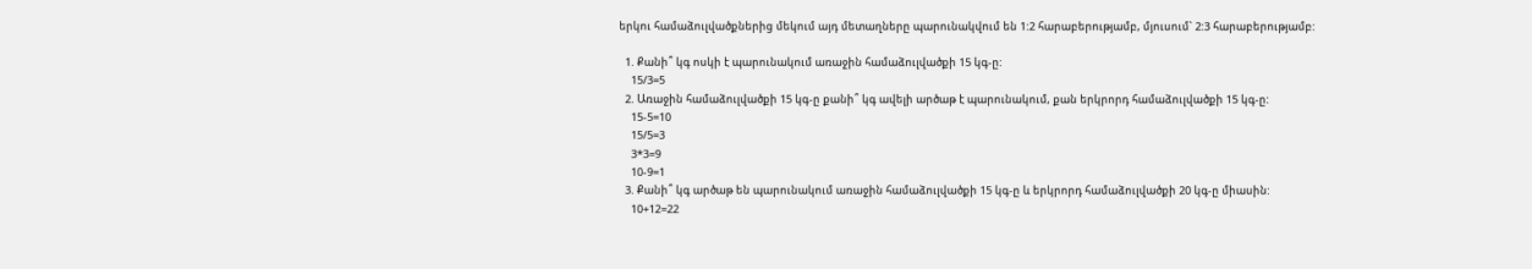երկու համաձուլվածքներից մեկում այդ մետաղները պարունակվում են 1:2 հարաբերությամբ, մյուսում` 2:3 հարաբերությամբ:

  1. Քանի՞ կգ ոսկի է պարունակում առաջին համաձուլվածքի 15 կգ-ը:
    15/3=5
  2. Առաջին համաձուլվածքի 15 կգ-ը քանի՞ կգ ավելի արծաթ է պարունակում, քան երկրորդ համաձուլվածքի 15 կգ-ը:
    15-5=10
    15/5=3
    3*3=9
    10-9=1
  3. Քանի՞ կգ արծաթ են պարունակում առաջին համաձուլվածքի 15 կգ-ը և երկրորդ համաձուլվածքի 20 կգ-ը միասին:
    10+12=22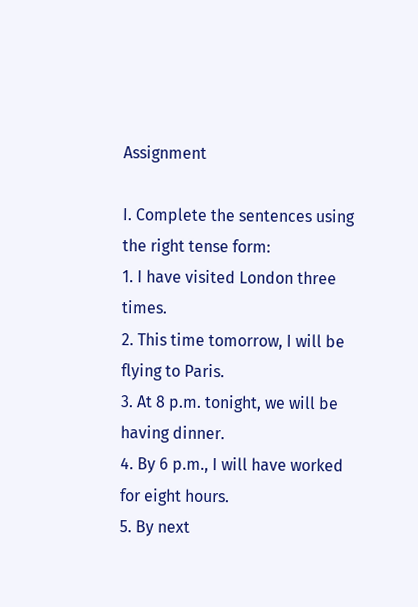Assignment

I. Complete the sentences using the right tense form:
1. I have visited London three times.
2. This time tomorrow, I will be flying to Paris.
3. At 8 p.m. tonight, we will be having dinner.
4. By 6 p.m., I will have worked for eight hours.
5. By next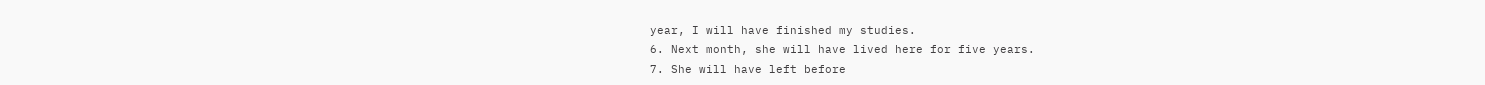year, I will have finished my studies.
6. Next month, she will have lived here for five years.
7. She will have left before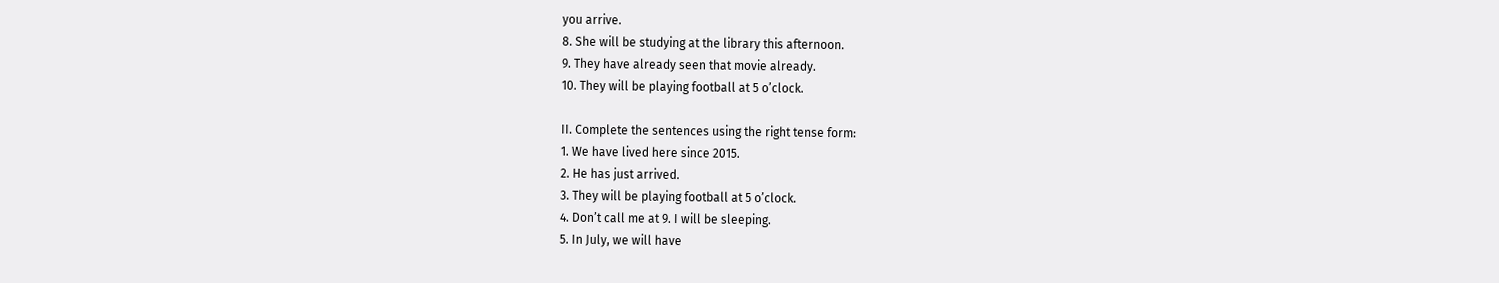you arrive.
8. She will be studying at the library this afternoon.
9. They have already seen that movie already.
10. They will be playing football at 5 o’clock.

II. Complete the sentences using the right tense form:
1. We have lived here since 2015.
2. He has just arrived.
3. They will be playing football at 5 o’clock.
4. Don’t call me at 9. I will be sleeping.
5. In July, we will have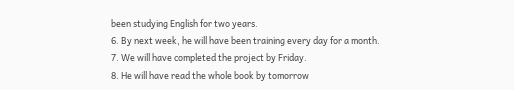been studying English for two years.
6. By next week, he will have been training every day for a month.
7. We will have completed the project by Friday.
8. He will have read the whole book by tomorrow